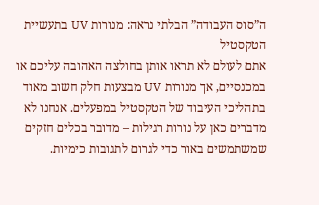ה”סוס העבודה” הבלתי נראה: מנורות UV בתעשיית הטקסטיל
אתם לעולם לא תראו אותן בחולצה האהובה עליכם או במכנסיים, אך מנורות UV מבצעות חלק חשוב מאוד בתהליכי העיבוד של הטקסטיל במפעלים. אנחנו לא מדברים כאן על נורות רגילות – מדובר בכלים חזקים שמשתמשים באור כדי לגרום לתגובות כימיות.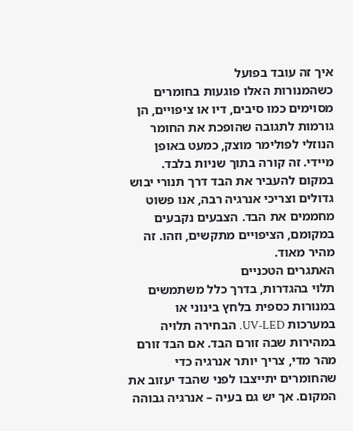איך זה עובד בפועל
כשהמנורות האלו פוגעות בחומרים מסוימים כמו סיבים, דיו או ציפויים, הן גורמות לתגובה שהופכת את החומר הנוזלי לפולימר מוצק, כמעט באופן מיידי. זה קורה בתוך שניות בלבד. במקום להעביר את הבד דרך תנורי יבוש גדולים וצריכי אנרגיה רבה, אנו פשוט מחממים את הבד. הצבעים נקבעים במקומם, הציפויים מתקשים, וזהו. זה מהיר מאוד.
האתגרים הטכניים
תלוי בהגדרות, בדרך כלל משתמשים במנורות כספית בלחץ בינוני או במערכות UV-LED. הבחירה תלויה במהירות שבה זורם הבד. אם הבד זורם מהר מדי, צריך יותר אנרגיה כדי שהחומרים יתייצבו לפני שהבד יעזוב את המקום. אך יש גם בעיה – אנרגיה גבוהה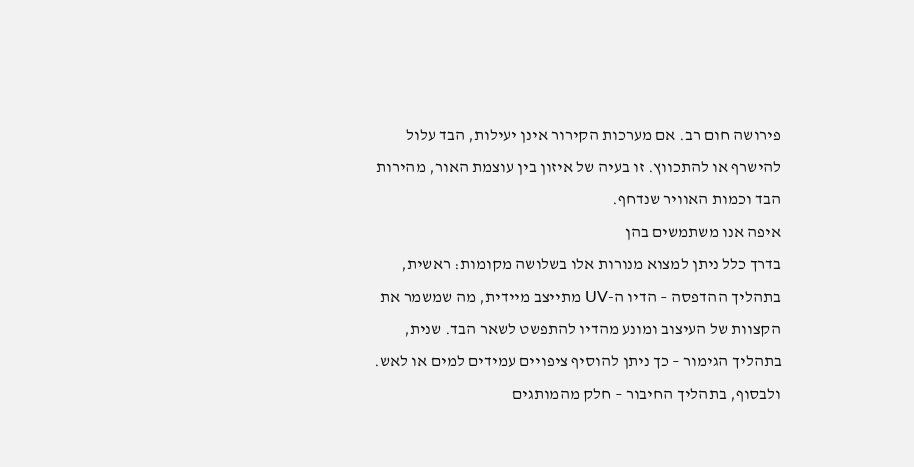פירושה חום רב. אם מערכות הקירור אינן יעילות, הבד עלול להישרף או להתכווץ. זו בעיה של איזון בין עוצמת האור, מהירות הבד וכמות האוויר שנדחף.
איפה אנו משתמשים בהן
בדרך כלל ניתן למצוא מנורות אלו בשלושה מקומות: ראשית, בתהליך ההדפסה – הדיו ה-UV מתייצב מיידית, מה שמשמר את הקצוות של העיצוב ומונע מהדיו להתפשט לשאר הבד. שנית, בתהליך הגימור – כך ניתן להוסיף ציפויים עמידים למים או לאש. ולבסוף, בתהליך החיבור – חלק מהמותגים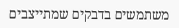משתמשים בדבקים שמתייצבים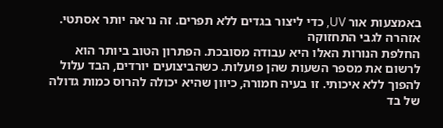באמצעות אור UV, כדי ליצור בגדים ללא תפרים. זה נראה יותר אסתטי.
אזהרה לגבי התחזוקה
החלפת הנורות האלו היא עבודה מסובכת. הפתרון הטוב ביותר הוא לרשום את מספר השעות שהן פועלות. כשהביצועים יורדים, הבד עלול להפוך ללא איכותי. זו בעיה חמורה, כיוון שהיא יכולה להרוס כמות גדולה של בד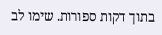בתוך דקות ספורות. שימו לב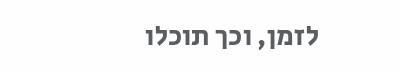לזמן, וכך תוכלו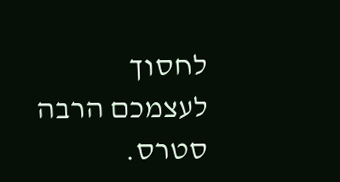לחסוך לעצמכם הרבה סטרס.